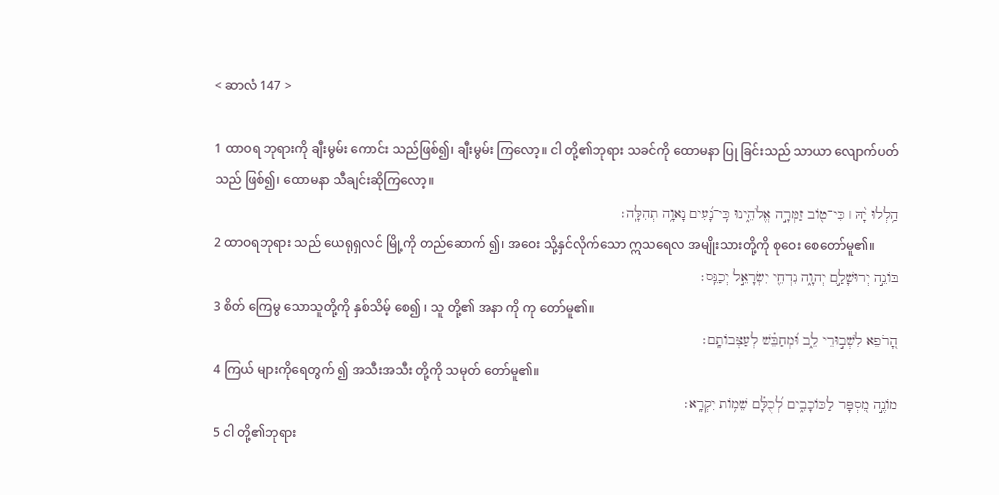< ဆာလံ 147 >

1 ထာဝရ ဘုရားကို ချီးမွမ်း ကောင်း သည်ဖြစ်၍၊ ချီးမွမ်း ကြလော့။ ငါ တို့၏ဘုရား သခင်ကို ထောမနာ ပြု ခြင်းသည် သာယာ လျောက်ပတ် သည် ဖြစ်၍၊ ထောမနာ သီချင်းဆိုကြလော့။
הַ֥לְלוּ יָ֨הּ ׀ כִּי־טֹ֖וב זַמְּרָ֣ה אֱלֹהֵ֑ינוּ כִּֽי־נָ֝עִים נָאוָ֥ה תְהִלָּֽה׃
2 ထာဝရဘုရား သည် ယေရုရှလင် မြို့ကို တည်ဆောက် ၍၊ အဝေး သို့နှင်လိုက်သော ဣသရေလ အမျိုးသားတို့ကို စုဝေး စေတော်မူ၏။
בֹּונֵ֣ה יְרוּשָׁלַ֣͏ִם יְהוָ֑ה נִדְחֵ֖י יִשְׂרָאֵ֣ל יְכַנֵּֽס׃
3 စိတ် ကြေမွ သောသူတို့ကို နှစ်သိမ့် စေ၍ ၊ သူ တို့၏ အနာ ကို ကု တော်မူ၏။
הָ֭רֹפֵא לִשְׁב֣וּרֵי לֵ֑ב וּ֝מְחַבֵּ֗שׁ לְעַצְּבֹותָֽם׃
4 ကြယ် များကိုရေတွက် ၍ အသီးအသီး တို့ကို သမုတ် တော်မူ၏။
מֹונֶ֣ה מִ֭סְפָּר לַכֹּוכָבִ֑ים לְ֝כֻלָּ֗ם שֵׁמֹ֥ות יִקְרָֽא׃
5 ငါ တို့၏ဘုရား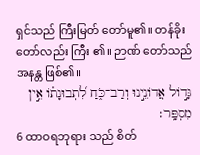ရှင်သည် ကြီးမြတ် တော်မူ၏။ တန်ခိုး တော်လည်း ကြီး ၏။ ဉာဏ် တော်သည်အနန္တ ဖြစ်၏။
גָּדֹ֣ול אֲדֹונֵ֣ינוּ וְרַב־כֹּ֑חַ לִ֝תְבוּנָתֹ֗ו אֵ֣ין מִסְפָּֽר׃
6 ထာဝရဘုရား သည် စိတ်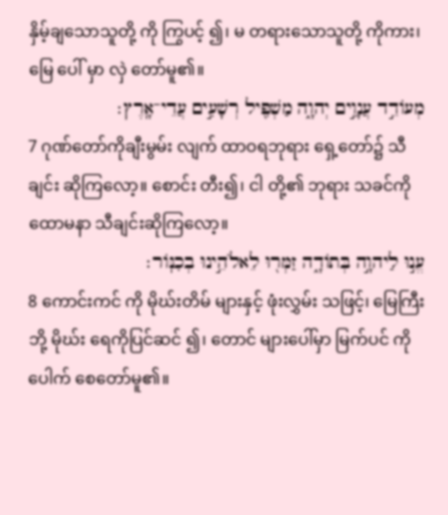နှိမ့်ချသောသူတို့ ကို ကြွပင့် ၍၊ မ တရားသောသူတို့ ကိုကား၊ မြေ ပေါ် မှာ လှဲ တော်မူ၏။
מְעֹודֵ֣ד עֲנָוִ֣ים יְהוָ֑ה מַשְׁפִּ֖יל רְשָׁעִ֣ים עֲדֵי־אָֽרֶץ׃
7 ဂုဏ်တော်ကိုချီးမွမ်း လျက် ထာဝရဘုရား ရှေ့တော်၌ သီချင်း ဆိုကြလော့။ စောင်း တီး၍၊ ငါ တို့၏ ဘုရား သခင်ကို ထောမနာ သီချင်းဆိုကြလော့။
עֱנ֣וּ לַיהוָ֣ה בְּתֹודָ֑ה זַמְּר֖וּ לֵאלֹהֵ֣ינוּ בְכִנֹּֽור׃
8 ကောင်းကင် ကို မိုဃ်းတိမ် များနှင့် ဖုံးလွှမ်း သဖြင့်၊ မြေကြီး ဘို့ မိုဃ်း ရေကိုပြင်ဆင် ၍၊ တောင် များပေါ်မှာ မြက်ပင် ကိုပေါက် စေတော်မူ၏။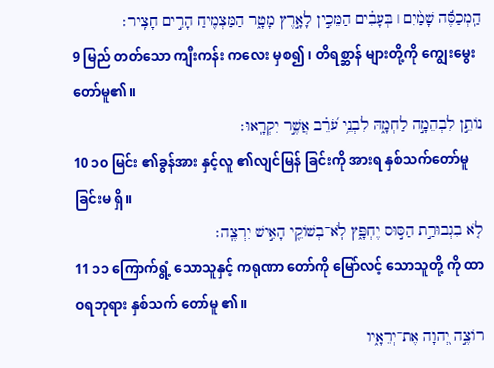הַֽמְכַסֶּ֬ה שָׁמַ֨יִם ׀ בְּעָבִ֗ים הַמֵּכִ֣ין לָאָ֣רֶץ מָטָ֑ר הַמַּצְמִ֖יחַ הָרִ֣ים חָצִֽיר׃
9 မြည် တတ်သော ကျီးကန်း ကလေး မှစ၍ ၊ တိရစ္ဆာန် များတို့ကို ကျွေးမွေး တော်မူ၏။
נֹותֵ֣ן לִבְהֵמָ֣ה לַחְמָ֑הּ לִבְנֵ֥י עֹ֝רֵ֗ב אֲשֶׁ֣ר יִקְרָֽאוּ׃
10 ၁၀ မြင်း ၏ခွန်အား နှင့်လူ ၏လျင်မြန် ခြင်းကို အားရ နှစ်သက်တော်မူခြင်းမ ရှိ။
לֹ֤א בִגְבוּרַ֣ת הַסּ֣וּס יֶחְפָּ֑ץ לֹֽא־בְשֹׁוקֵ֖י הָאִ֣ישׁ יִרְצֶֽה׃
11 ၁၁ ကြောက်ရွံ့ သောသူနှင့် ကရုဏာ တော်ကို မြော်လင့် သောသူတို့ ကို ထာဝရဘုရား နှစ်သက် တော်မူ ၏။
רֹוצֶ֣ה יְ֭הוָה אֶת־יְרֵאָ֑יו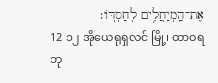אֶת־הַֽמְיַחֲלִ֥ים לְחַסְדֹּֽו׃
12 ၁၂ အိုယေရုရှလင် မြို့၊ ထာဝရဘု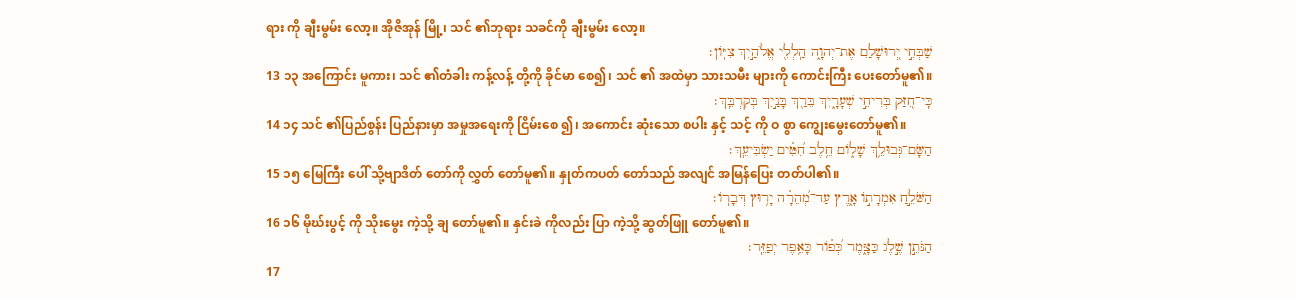ရား ကို ချီးမွမ်း လော့။ အိုဇိအုန် မြို့၊ သင် ၏ဘုရား သခင်ကို ချီးမွမ်း လော့။
שַׁבְּחִ֣י יְ֭רוּשָׁלַ͏ִם אֶת־יְהוָ֑ה הַֽלְלִ֖י אֱלֹהַ֣יִךְ צִיֹּֽון׃
13 ၁၃ အကြောင်း မူကား၊ သင် ၏တံခါး ကန့်လန့် တို့ကို ခိုင်မာ စေ၍၊ သင် ၏ အထဲမှာ သားသမီး များကို ကောင်းကြီး ပေးတော်မူ၏။
כִּֽי־חִ֭זַּק בְּרִיחֵ֣י שְׁעָרָ֑יִךְ בֵּרַ֖ךְ בָּנַ֣יִךְ בְּקִרְבֵּֽךְ׃
14 ၁၄ သင် ၏ပြည်စွန်း ပြည်နားမှာ အမှုအရေးကို ငြိမ်းစေ ၍၊ အကောင်း ဆုံးသော စပါး နှင့် သင့် ကို ဝ စွာ ကျွေးမွေးတော်မူ၏။
הַשָּׂם־גְּבוּלֵ֥ךְ שָׁלֹ֑ום חֵ֥לֶב חִ֝טִּ֗ים יַשְׂבִּיעֵֽךְ׃
15 ၁၅ မြေကြီး ပေါ် သို့ဗျာဒိတ် တော်ကို လွှတ် တော်မူ၏။ နှုတ်ကပတ် တော်သည် အလျင် အမြန်ပြေး တတ်ပါ၏။
הַשֹּׁלֵ֣חַ אִמְרָתֹ֣ו אָ֑רֶץ עַד־מְ֝הֵרָ֗ה יָר֥וּץ דְּבָרֹֽו׃
16 ၁၆ မိုဃ်းပွင့် ကို သိုးမွေး ကဲ့သို့ ချ တော်မူ၏။ နှင်းခဲ ကိုလည်း ပြာ ကဲ့သို့ ဆွတ်ဖြူ တော်မူ၏။
הַנֹּתֵ֣ן שֶׁ֣לֶג כַּצָּ֑מֶר כְּ֝פֹ֗ור כָּאֵ֥פֶר יְפַזֵּֽר׃
17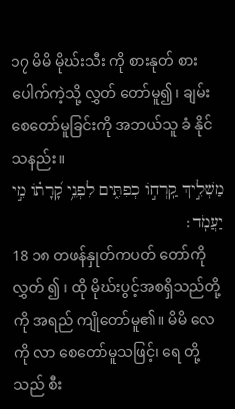၁၇ မိမိ မိုဃ်းသီး ကို စားနုတ် စားပေါက်ကဲ့သို့ လွှတ် တော်မူ၍၊ ချမ်း စေတော်မူခြင်းကို အဘယ်သူ ခံ နိုင် သနည်း။
מַשְׁלִ֣יךְ קַֽרְחֹ֣ו כְפִתִּ֑ים לִפְנֵ֥י קָ֝רָתֹ֗ו מִ֣י יַעֲמֹֽד׃
18 ၁၈ တဖန်နှုတ်ကပတ် တော်ကိုလွှတ် ၍ ၊ ထို မိုဃ်းပွင့်အစရှိသည်တို့ကို အရည် ကျိုတော်မူ၏။ မိမိ လေ ကို လာ စေတော်မူသဖြင့်၊ ရေ တို့သည် စီး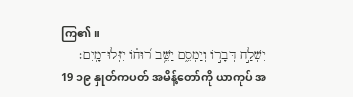ကြ၏။
יִשְׁלַ֣ח דְּבָרֹ֣ו וְיַמְסֵ֑ם יַשֵּׁ֥ב ר֝וּחֹ֗ו יִזְּלוּ־מָֽיִם׃
19 ၁၉ နှုတ်ကပတ် အမိန့်တော်ကို ယာကုပ် အ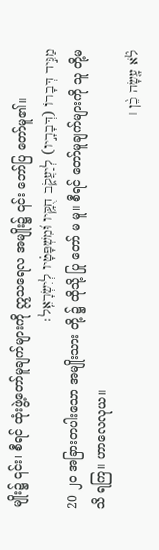မျိုး၌ ၎င်း၊ စီရင် ထုံးဖွဲ့တော်မူချက်များကို ဣသရေလ အမျိုး၌ ၎င်း ဘော်ပြ တော်မူ၏။
מַגִּ֣יד דְּבָרֹו (דְּבָרָ֣יו) לְיַעֲקֹ֑ב חֻקָּ֥יו וּ֝מִשְׁפָּטָ֗יו לְיִשְׂרָאֵֽל׃
20 ၂၀ အခြားတပါးသော အမျိုးသား တို့ ၌ ထိုသို့ ပြု တော် မ မူ။ စီရင် တော်မူချက်များကို သူ တို့မ သိ ရကြ။ ဟာလေလုယ။
לֹ֘א עָ֤שָׂה כֵ֨ן ׀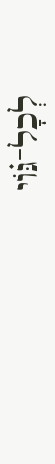לְכָל־גֹּ֗וי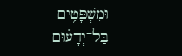וּמִשְׁפָּטִ֥ים בַּל־יְדָע֗וּם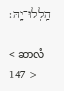הַֽלְלוּ־יָֽהּ׃

< ဆာလံ 147 >